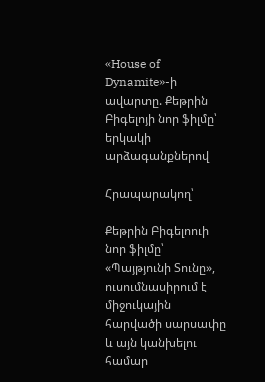«House of Dynamite»-ի ավարտը. Քեթրին Բիգելոյի նոր ֆիլմը՝ երկակի արձագանքներով

Հրապարակող՝

Քեթրին Բիգելոուի նոր ֆիլմը՝ «Պայթյունի Տունը», ուսումնասիրում է միջուկային հարվածի սարսափը և այն կանխելու համար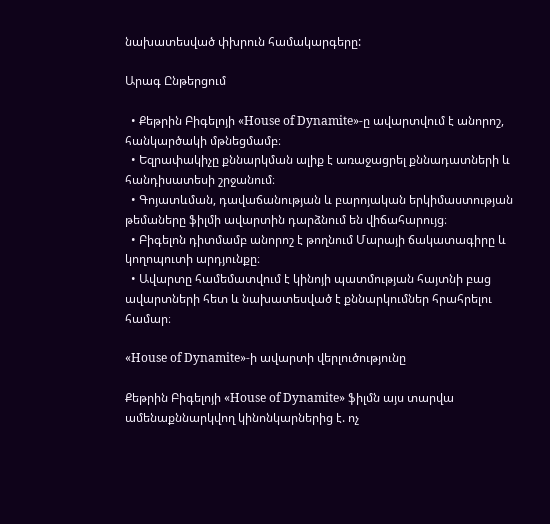նախատեսված փխրուն համակարգերը:

Արագ Ընթերցում

  • Քեթրին Բիգելոյի «House of Dynamite»-ը ավարտվում է անորոշ, հանկարծակի մթնեցմամբ։
  • Եզրափակիչը քննարկման ալիք է առաջացրել քննադատների և հանդիսատեսի շրջանում։
  • Գոյատևման, դավաճանության և բարոյական երկիմաստության թեմաները ֆիլմի ավարտին դարձնում են վիճահարույց։
  • Բիգելոն դիտմամբ անորոշ է թողնում Մարայի ճակատագիրը և կողոպուտի արդյունքը։
  • Ավարտը համեմատվում է կինոյի պատմության հայտնի բաց ավարտների հետ և նախատեսված է քննարկումներ հրահրելու համար։

«House of Dynamite»-ի ավարտի վերլուծությունը

Քեթրին Բիգելոյի «House of Dynamite» ֆիլմն այս տարվա ամենաքննարկվող կինոնկարներից է. ոչ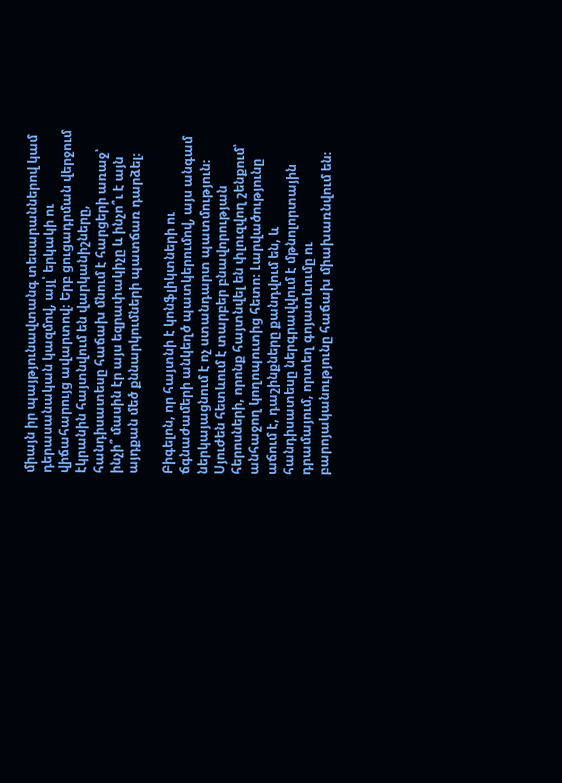միայն իր պայթյունավտանգ տեսարաններով կամ դերասանական կազմով, այլ՝ երկակի ու վիճահարույց ավարտով։ Երբ ցուցադրման վերջում էկրանին հայտնվում են վարկանիշները, հանդիսատեսը հաճախ մնում է հարցերի առաջ՝ ինչի՞ մասին էր այս եզրափակիչը և ինչո՞ւ է այն այդքան մեծ քննարկումների պատճառ դարձել։

Բիգելոն, որ հայտնի է կոնֆլիկտների ու ճգնաժամերի անկեղծ պատկերումով, այս անգամ ներկայացնում է ոչ ստանդարտ պատմություն։ Սյուժեն հետևում է տարբեր բնավորության հերոսների, որոնք հայտնվել են փլուզվող շենքում՝ անհաջող կողոպուտից հետո։ Լարվածությունը աճում է, դաշինքները քանդվում են, և հանդիսատեսը ներգրավվում է մթնոլորտային դրամայում, որտեղ գոյատևումը ու բարոյականությունը հաճախ միախառնվում են։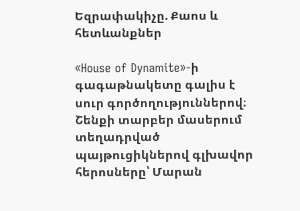Եզրափակիչը. Քաոս և հետևանքներ

«House of Dynamite»-ի գագաթնակետը գալիս է սուր գործողություններով։ Շենքի տարբեր մասերում տեղադրված պայթուցիկներով գլխավոր հերոսները՝ Մարան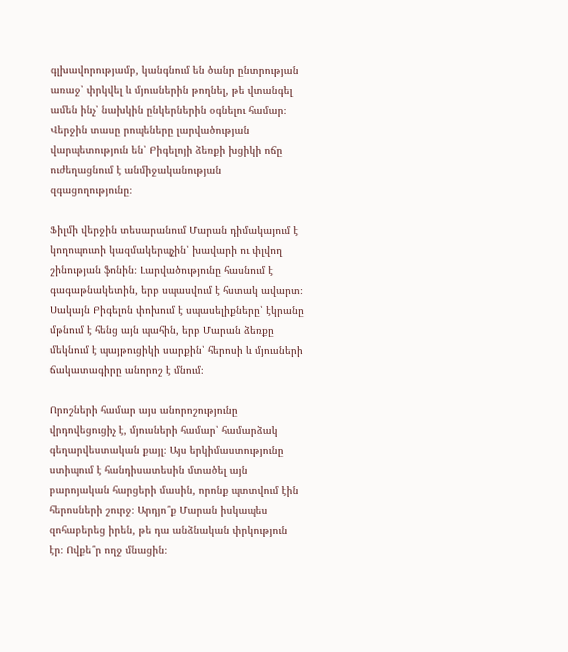գլխավորությամբ, կանգնում են ծանր ընտրության առաջ՝ փրկվել և մյուսներին թողնել, թե վտանգել ամեն ինչ՝ նախկին ընկերներին օգնելու համար։ Վերջին տասը րոպեները լարվածության վարպետություն են՝ Բիգելոյի ձեռքի խցիկի ոճը ուժեղացնում է անմիջականության զգացողությունը։

Ֆիլմի վերջին տեսարանում Մարան դիմակայում է կողոպուտի կազմակերպչին՝ խավարի ու փլվող շինության ֆոնին։ Լարվածությունը հասնում է գագաթնակետին, երբ սպասվում է հստակ ավարտ։ Սակայն Բիգելոն փոխում է սպասելիքները՝ էկրանը մթնում է հենց այն պահին, երբ Մարան ձեռքը մեկնում է պայթուցիկի սարքին՝ հերոսի և մյուսների ճակատագիրը անորոշ է մնում։

Որոշների համար այս անորոշությունը վրդովեցուցիչ է, մյուսների համար՝ համարձակ գեղարվեստական քայլ։ Այս երկիմաստությունը ստիպում է հանդիսատեսին մտածել այն բարոյական հարցերի մասին, որոնք պտտվում էին հերոսների շուրջ։ Արդյո՞ք Մարան իսկապես զոհաբերեց իրեն, թե դա անձնական փրկություն էր։ Ովքե՞ր ողջ մնացին։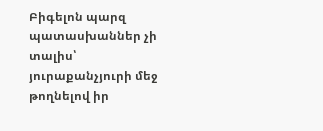Բիգելոն պարզ պատասխաններ չի տալիս՝ յուրաքանչյուրի մեջ թողնելով իր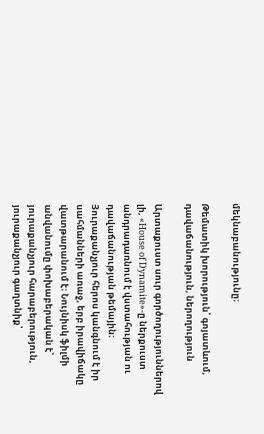մեկնաբանությունը։

Թեմատիկ խորություն՝ գոյատևում, դավաճանություն, ներողություն

Արտաքուստ սուր գործողություններով լի, «House of Dynamite»-ը ներքուստ անդրադառնում է վստահության ու դավաճանության թեմային։ Յուրաքանչյուր հերոս կանգնում է իր սահմանների առաջ, երբ իրավիճակը վատթարանում է։ Նույնիսկ ֆիլմի անվանումը փոխաբերական է՝ յուրաքանչյուր հարաբերություն, յուրաքանչյուր գաղտնիք՝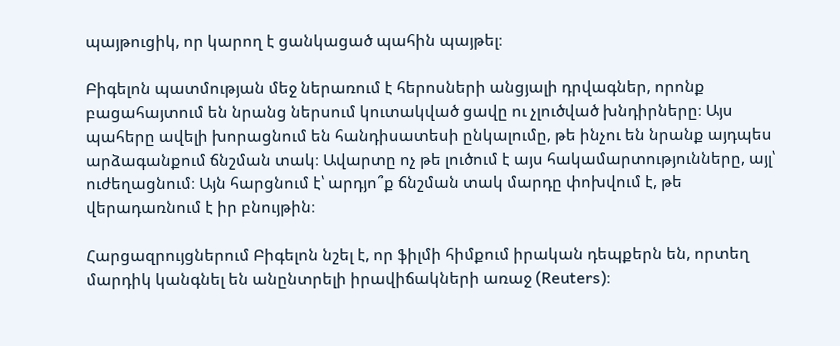պայթուցիկ, որ կարող է ցանկացած պահին պայթել։

Բիգելոն պատմության մեջ ներառում է հերոսների անցյալի դրվագներ, որոնք բացահայտում են նրանց ներսում կուտակված ցավը ու չլուծված խնդիրները։ Այս պահերը ավելի խորացնում են հանդիսատեսի ընկալումը, թե ինչու են նրանք այդպես արձագանքում ճնշման տակ։ Ավարտը ոչ թե լուծում է այս հակամարտությունները, այլ՝ ուժեղացնում։ Այն հարցնում է՝ արդյո՞ք ճնշման տակ մարդը փոխվում է, թե վերադառնում է իր բնույթին։

Հարցազրույցներում Բիգելոն նշել է, որ ֆիլմի հիմքում իրական դեպքերն են, որտեղ մարդիկ կանգնել են անընտրելի իրավիճակների առաջ (Reuters)։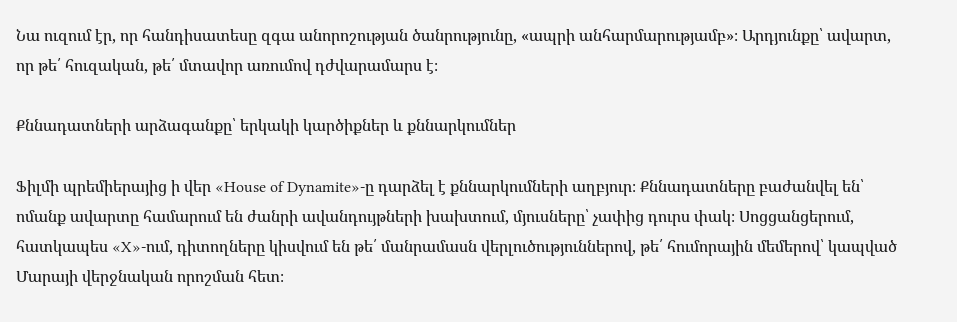Նա ուզում էր, որ հանդիսատեսը զգա անորոշության ծանրությունը, «ապրի անհարմարությամբ»։ Արդյունքը՝ ավարտ, որ թե՛ հուզական, թե՛ մտավոր առումով դժվարամարս է։

Քննադատների արձագանքը՝ երկակի կարծիքներ և քննարկումներ

Ֆիլմի պրեմիերայից ի վեր «House of Dynamite»-ը դարձել է քննարկումների աղբյուր։ Քննադատները բաժանվել են՝ ոմանք ավարտը համարում են ժանրի ավանդույթների խախտում, մյուսները՝ չափից դուրս փակ։ Սոցցանցերում, հատկապես «X»-ում, դիտողները կիսվում են թե՛ մանրամասն վերլուծություններով, թե՛ հումորային մեմերով՝ կապված Մարայի վերջնական որոշման հետ։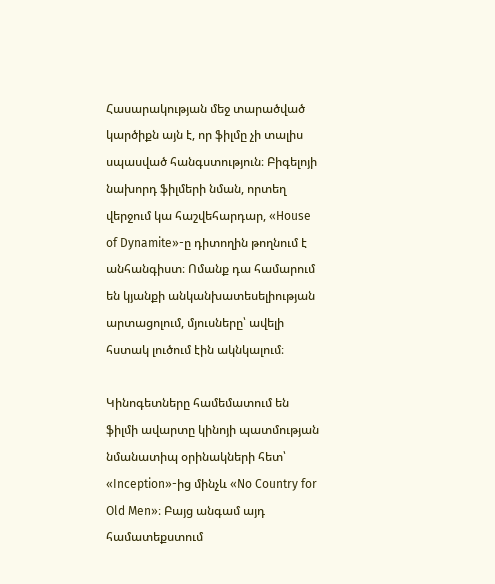Հասարակության մեջ տարածված կարծիքն այն է, որ ֆիլմը չի տալիս սպասված հանգստություն։ Բիգելոյի նախորդ ֆիլմերի նման, որտեղ վերջում կա հաշվեհարդար, «House of Dynamite»-ը դիտողին թողնում է անհանգիստ։ Ոմանք դա համարում են կյանքի անկանխատեսելիության արտացոլում, մյուսները՝ ավելի հստակ լուծում էին ակնկալում։

Կինոգետները համեմատում են ֆիլմի ավարտը կինոյի պատմության նմանատիպ օրինակների հետ՝ «Inception»-ից մինչև «No Country for Old Men»։ Բայց անգամ այդ համատեքստում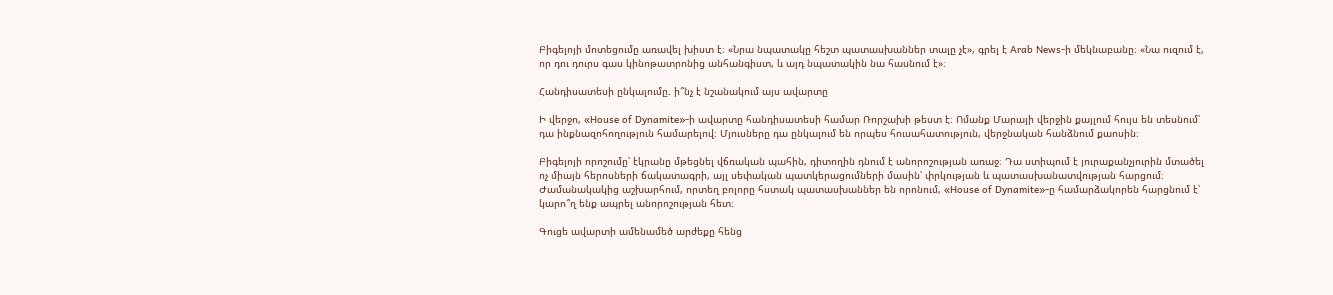Բիգելոյի մոտեցումը առավել խիստ է։ «Նրա նպատակը հեշտ պատասխաններ տալը չէ», գրել է Arab News-ի մեկնաբանը։ «Նա ուզում է, որ դու դուրս գաս կինոթատրոնից անհանգիստ, և այդ նպատակին նա հասնում է»։

Հանդիսատեսի ընկալումը. ի՞նչ է նշանակում այս ավարտը

Ի վերջո, «House of Dynamite»-ի ավարտը հանդիսատեսի համար Ռորշախի թեստ է։ Ոմանք Մարայի վերջին քայլում հույս են տեսնում՝ դա ինքնազոհողություն համարելով։ Մյուսները դա ընկալում են որպես հուսահատություն, վերջնական հանձնում քաոսին։

Բիգելոյի որոշումը՝ էկրանը մթեցնել վճռական պահին, դիտողին դնում է անորոշության առաջ։ Դա ստիպում է յուրաքանչյուրին մտածել ոչ միայն հերոսների ճակատագրի, այլ սեփական պատկերացումների մասին՝ փրկության և պատասխանատվության հարցում։ Ժամանակակից աշխարհում, որտեղ բոլորը հստակ պատասխաններ են որոնում, «House of Dynamite»-ը համարձակորեն հարցնում է՝ կարո՞ղ ենք ապրել անորոշության հետ։

Գուցե ավարտի ամենամեծ արժեքը հենց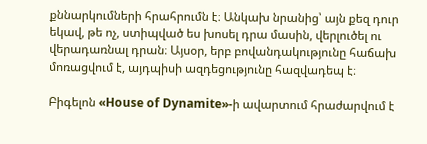քննարկումների հրահրումն է։ Անկախ նրանից՝ այն քեզ դուր եկավ, թե ոչ, ստիպված ես խոսել դրա մասին, վերլուծել ու վերադառնալ դրան։ Այսօր, երբ բովանդակությունը հաճախ մոռացվում է, այդպիսի ազդեցությունը հազվադեպ է։

Բիգելոն «House of Dynamite»-ի ավարտում հրաժարվում է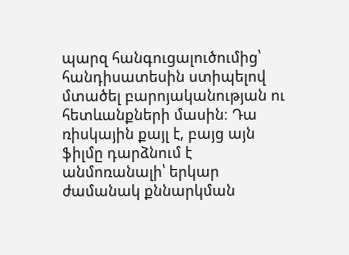պարզ հանգուցալուծումից՝ հանդիսատեսին ստիպելով մտածել բարոյականության ու հետևանքների մասին։ Դա ռիսկային քայլ է, բայց այն ֆիլմը դարձնում է անմոռանալի՝ երկար ժամանակ քննարկման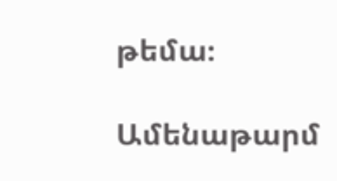թեմա։

Ամենաթարմ